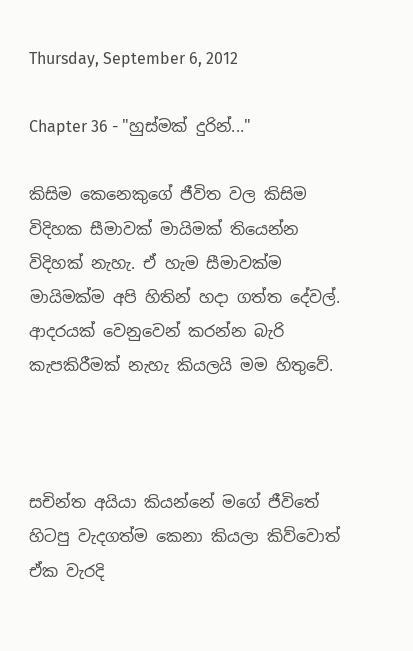Thursday, September 6, 2012

Chapter 36 - "හුස්මක් දුරින්..."

කිසිම කෙනෙකුගේ ජීවිත වල කිසිම විදිහක සීමාවක් මායිමක් තියෙන්න විදිහක් නැහැ. ඒ හැම සීමාවක්ම මායිමක්ම අපි හිතින් හදා ගත්ත දේවල්. ආදරයක් වෙනුවෙන් කරන්න බැරි කැපකිරීමක් නැහැ කියලයි මම හිතුවේ.



සචින්ත අයියා කියන්නේ මගේ ජීවිතේ හිටපු වැදගත්ම කෙනා කියලා කිව්වොත් ඒක වැරදි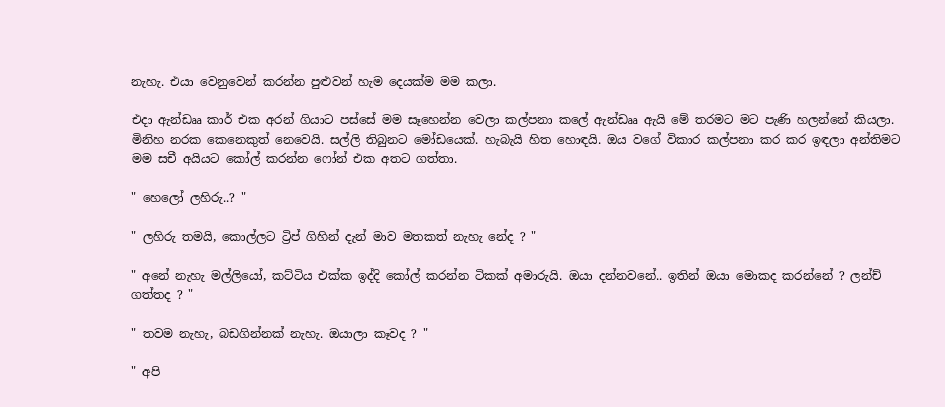නැහැ. එයා වෙනුවෙන් කරන්න පුළුවන් හැම දෙයක්ම මම කලා.

එදා ඇන්ඩෲ කාර් එක අරන් ගියාට පස්සේ මම සෑහෙන්න වෙලා කල්පනා කලේ ඇන්ඩෲ ඇයි මේ තරමට මට පැණි හලන්නේ කියලා. මිනිහ නරක කෙනෙකුත් නෙවෙයි. සල්ලි තිබුනට මෝඩයෙක්. හැබැයි හිත හොඳයි. ඔය වගේ විකාර කල්පනා කර කර ඉඳලා අන්තිමට මම සචී අයියට කෝල් කරන්න ෆෝන් එක අතට ගත්තා.

" හෙලෝ ලහිරු..? "

" ලහිරු තමයි, කොල්ලට ට්‍රිප් ගිහින් දැන් මාව මතකත් නැහැ නේද ? "

" අනේ නැහැ මල්ලියෝ, කට්ටිය එක්ක ඉද්දි කෝල් කරන්න ටිකක් අමාරුයි. ඔයා දන්නවනේ.. ඉතින් ඔයා මොකද කරන්නේ ? ලන්ච් ගත්තද ? "

" තවම නැහැ, බඩගින්නක් නැහැ. ඔයාලා කෑවද ? "

" අපි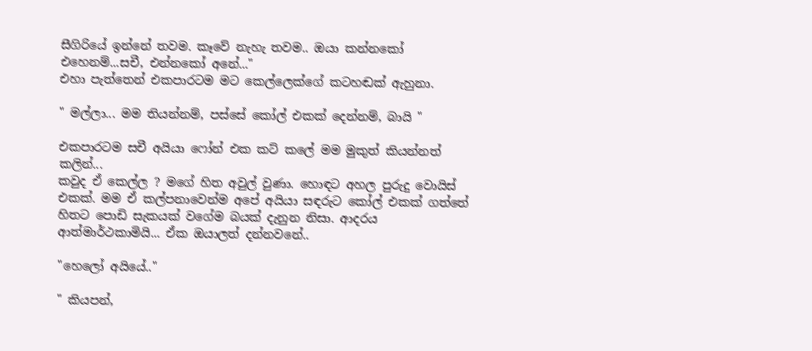සීගිරියේ ඉන්නේ තවම. කෑවේ නැහැ තවම.. ඔයා කන්නකෝ එහෙනම්...සචී, එන්නකෝ අනේ..."
එහා පැත්තෙන් එකපාරටම මට කෙල්ලෙක්ගේ කටහඬක් ඇහුනා.

" මල්ලා... මම තියන්නම්, පස්සේ කෝල් එකක් දෙන්නම්, බායි "

එකපාරටම සචී අයියා ෆෝන් එක කට් කලේ මම මුකුත් කියන්නත් කලින්...
කවුද ඒ කෙල්ල ? මගේ හිත අවුල් වුණා. හොඳට අහල පුරුදු වොයිස් එකක්. මම ඒ කල්පනාවෙන්ම අපේ අයියා සඳරුට කෝල් එකක් ගත්තේ හිතට පොඩි සැකයක් වගේම බයක් දැනුන නිසා. ආදරය ආත්මාර්ථකාමියි... ඒක ඔයාලත් දන්නවනේ..

"හෙලෝ අයියේ.."

" කියපන්,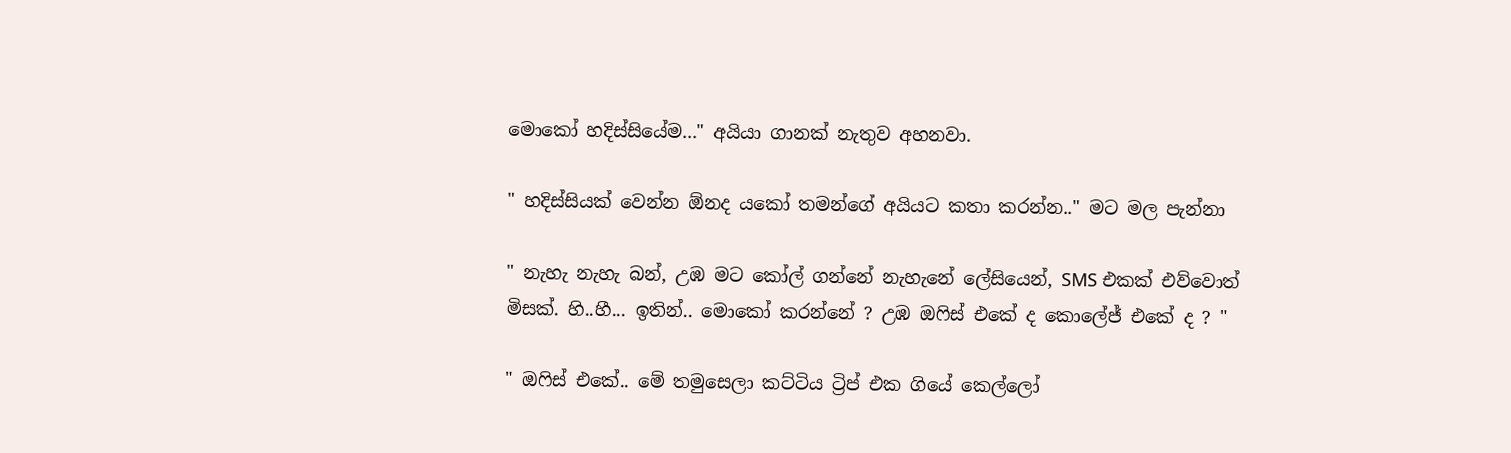මොකෝ හදිස්සියේම..." අයියා ගානක් නැතුව අහනවා.

" හදිස්සියක් වෙන්න ඕනද යකෝ තමන්ගේ අයියට කතා කරන්න.." මට මල පැන්නා

" නැහැ නැහැ බන්, උඹ මට කෝල් ගන්නේ නැහැනේ ලේසියෙන්, SMS එකක් එව්වොත් මිසක්. හි..හී... ඉතින්.. මොකෝ කරන්නේ ? උඹ ඔෆිස් එකේ ද කොලේජ් එකේ ද ? "

" ඔෆිස් එකේ.. මේ තමුසෙලා කට්ටිය ට්‍රිප් එක ගියේ කෙල්ලෝ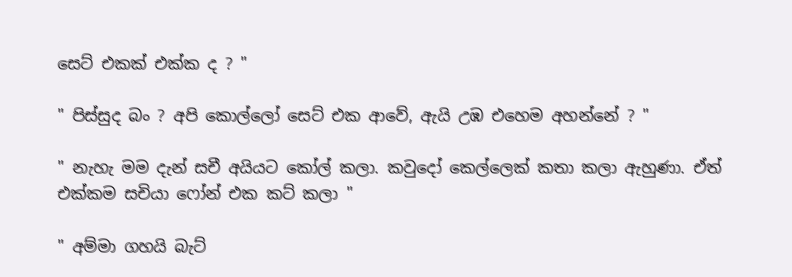සෙට් එකක් එක්ක ද ? "

" පිස්සුද බං ? අපි කොල්ලෝ සෙට් එක ආවේ, ඇයි උඹ එහෙම අහන්නේ ? "

" නැහැ මම දැන් සචී අයියට කෝල් කලා. කවුදෝ කෙල්ලෙක් කතා කලා ඇහුණා. ඒත් එක්කම සචියා ෆෝන් එක කට් කලා "

" අම්මා ගහයි බැට්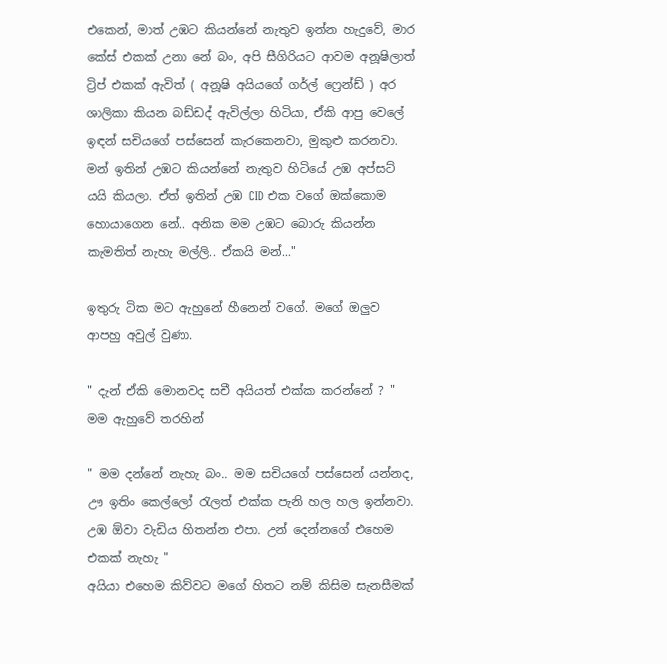එකෙන්, මාත් උඹට කියන්නේ නැතුව ඉන්න හැදුවේ, මාර කේස් එකක් උනා නේ බං, අපි සීගිරියට ආවම අනූෂිලාත් ට්‍රිප් එකක් ඇවිත් ( අනූෂි අයියගේ ගර්ල් ෆ්‍රෙන්ඩ් ) අර ශාලිකා කියන බඩ්ඩද් ඇවිල්ලා හිටියා, ඒකි ආපු වෙලේ ඉඳන් සචියගේ පස්සෙන් කැරකෙනවා, මුකුළු කරනවා. මන් ඉතින් උඹට කියන්නේ නැතුව හිටියේ උඹ අප්සට් යයි කියලා. ඒත් ඉතින් උඹ CID එක වගේ ඔක්කොම හොයාගෙන නේ.. අනික මම උඹට බොරු කියන්න කැමතිත් නැහැ මල්ලි.. ඒකයි මන්..."

ඉතුරු ටික මට ඇහුනේ හීනෙන් වගේ. මගේ ඔලුව ආපහු අවුල් වුණා.

" දැන් ඒකි මොනවද සචී අයියත් එක්ක කරන්නේ ? "
මම ඇහුවේ තරහින්

" මම දන්නේ නැහැ බං.. මම සචියගේ පස්සෙන් යන්නද, ඌ ඉතිං කෙල්ලෝ රැලත් එක්ක පැනි හල හල ඉන්නවා. උඹ ඕවා වැඩිය හිතන්න එපා. උන් දෙන්නගේ එහෙම එකක් නැහැ "
අයියා එහෙම කිව්වට මගේ හිතට නම් කිසිම සැනසීමක්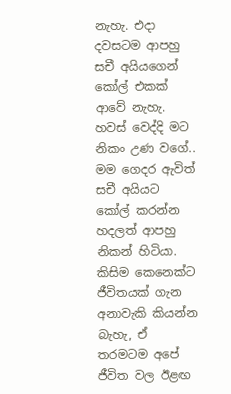නැහැ. එදා දවසටම ආපහු සචී අයියගෙන් කෝල් එකක් ආවේ නැහැ. හවස් වෙද්දි මට නිකං උණ වගේ.. මම ගෙදර ඇවිත් සචී අයියට කෝල් කරන්න හදලත් ආපහු නිකන් හිටියා.
කිසිම කෙනෙක්ට ජීවිතයක් ගැන අනාවැකි කියන්න බැහැ, ඒ තරමටම අපේ ජීවිත වල ඊළඟ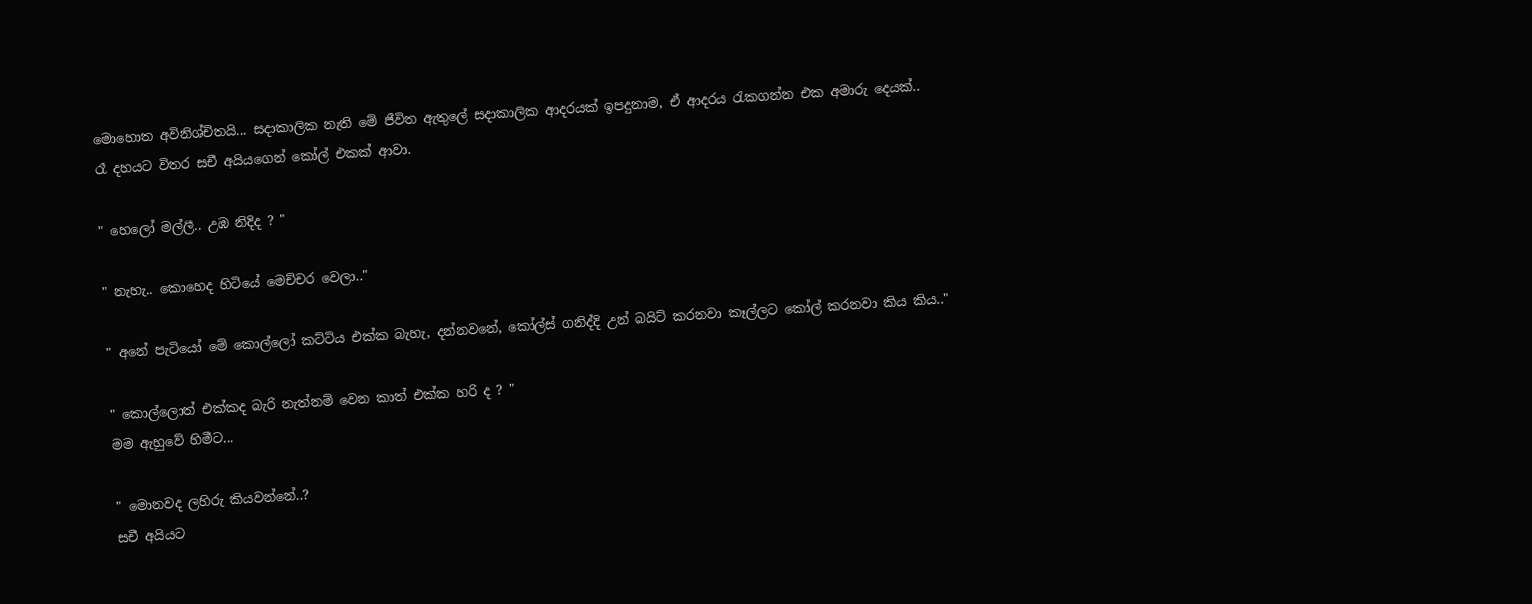මොහොත අවිනිශ්චිතයි... සදාකාලික නැති මේ ජීවිත ඇතුලේ සදාකාලික ආදරයක් ඉපදුනාම, ඒ ආදරය රැකගන්න එක අමාරු දෙයක්..
රෑ දහයට විතර සචී අයියගෙන් කෝල් එකක් ආවා.

" හෙලෝ මල්ලී.. උඹ නිදිද ? "

" නැහැ.. කොහෙද හිටියේ මෙච්චර වෙලා.."

" අනේ පැටියෝ මේ කොල්ලෝ කට්ටිය එක්ක බැහැ, දන්නවනේ, කෝල්ස් ගනිද්දි උන් බයිට් කරනවා කෑල්ලට කෝල් කරනවා කිය කිය.."

" කොල්ලොත් එක්කද බැරි නැත්නම් වෙන කාත් එක්ක හරි ද ? "
මම ඇහුවේ හිමීට...

" මොනවද ලහිරු කියවන්නේ..?
සචී අයියට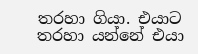තරහා ගියා. එයාට තරහා යන්නේ එයා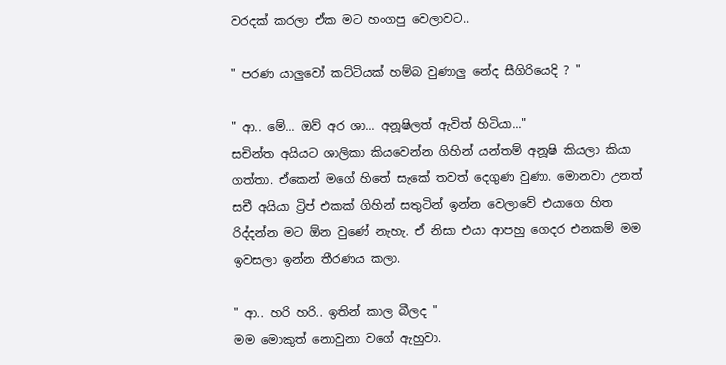වරදක් කරලා ඒක මට හංගපු වෙලාවට..

" පරණ යාලුවෝ කට්ටියක් හම්බ වුණාලු නේද සීගිරියෙදි ? "

" ආ.. මේ... ඔව් අර ශා... අනූෂිලත් ඇවිත් හිටියා..."
සචින්ත අයියට ශාලිකා කියවෙන්න ගිහින් යන්තම් අනූෂි කියලා කියා ගත්තා. ඒකෙන් මගේ හිතේ සැකේ තවත් දෙගුණ වුණා. මොනවා උනත් සචී අයියා ට්‍රිප් එකක් ගිහින් සතුටින් ඉන්න වෙලාවේ එයාගෙ හිත රිද්දන්න මට ඕන වුණේ නැහැ. ඒ නිසා එයා ආපහු ගෙදර එනකම් මම ඉවසලා ඉන්න තීරණය කලා.

" ආ.. හරි හරි.. ඉතින් කාල බීලද "
මම මොකුත් නොවුනා වගේ ඇහුවා.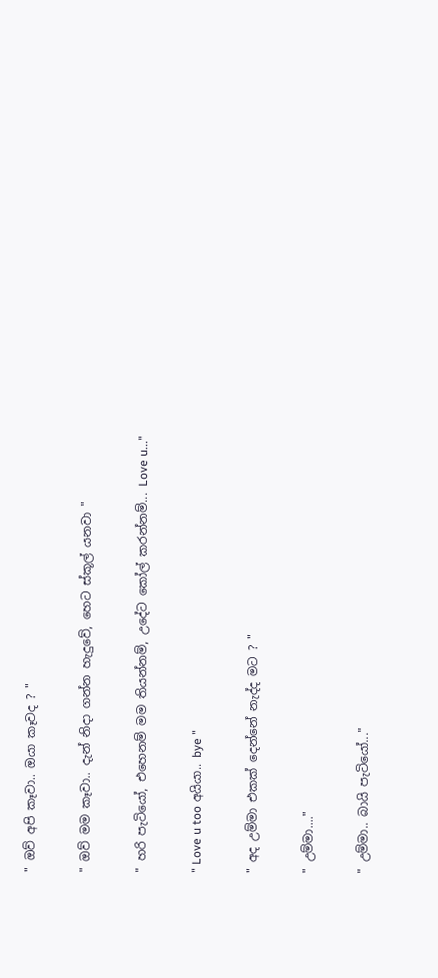" ඔව් අපි කෑවා.. ඔයා කෑවද ? "

" ඔව් මම කෑවා.. දැන් නිදා ගන්න හැදුවේ, හෙට ස්කූල් යනවා "

" හරි පැටියෝ, එහෙනම් මම තියන්නම්, උදේට කෝල් කරන්නම්... Love u..."

" Love u too අයියා.. bye "

" අද උම්මා එකක් දෙන්නේ නැද්ද මට ? "

" උම්මා...."

" උම්මා.. බායි පැටියෝ..."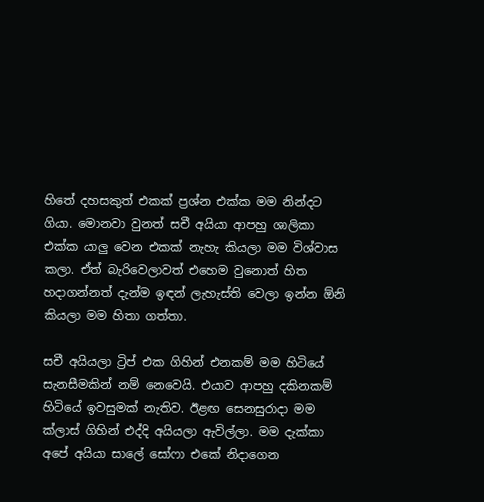හිතේ දහසකුත් එකක් ප්‍රශ්න එක්ක මම නින්දට ගියා. මොනවා වුනත් සචී අයියා ආපහු ශාලිකා එක්ක යාලු වෙන එකක් නැහැ කියලා මම විශ්වාස කලා. ඒත් බැරිවෙලාවත් එහෙම වුනොත් හිත හදාගන්නත් දැන්ම ඉඳන් ලැහැස්ති වෙලා ඉන්න ඕනි කියලා මම හිතා ගත්තා.

සචී අයියලා ට්‍රිප් එක ගිහින් එනකම් මම හිටියේ සැනසීමකින් නම් නෙවෙයි. එයාව ආපහු දකිනකම් හිටියේ ඉවසුමක් නැතිව. ඊළඟ සෙනසුරාදා මම ක්ලාස් ගිහින් එද්දි අයියලා ඇවිල්ලා. මම දැක්කා අපේ අයියා සාලේ සෝෆා එකේ නිදාගෙන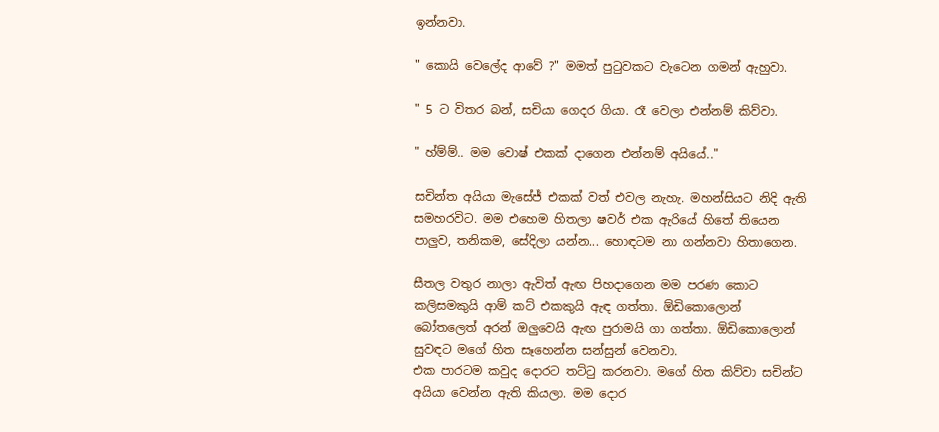ඉන්නවා.

" කොයි වෙලේද ආවේ ?" මමත් පුටුවකට වැටෙන ගමන් ඇහුවා.

" 5 ට විතර බන්, සචියා ගෙදර ගියා. රෑ වෙලා එන්නම් කිව්වා.

" හ්ම්ම්.. මම වොෂ් එකක් දාගෙන එන්නම් අයියේ.."

සචින්ත අයියා මැසේජ් එකක් වත් එවල නැහැ. මහන්සියට නිදි ඇති සමහරවිට. මම එහෙම හිතලා ෂවර් එක ඇරියේ හිතේ තියෙන පාලුව, තනිකම, සේදිලා යන්න... හොඳටම නා ගන්නවා හිතාගෙන.

සීතල වතුර නාලා ඇවිත් ඇඟ පිහදාගෙන මම පරණ කොට කලිසමකුයි ආම් කට් එකකුයි ඇඳ ගත්තා. ඕඩිකොලොන් බෝතලෙත් අරන් ඔලුවෙයි ඇඟ පුරාමයි ගා ගත්තා. ඕඩිකොලොන් සුවඳට මගේ හිත සෑහෙන්න සන්සුන් වෙනවා.
එක පාරටම කවුද දොරට තට්ටු කරනවා. මගේ හිත කිව්වා සචින්ට අයියා වෙන්න ඇති කියලා. මම දොර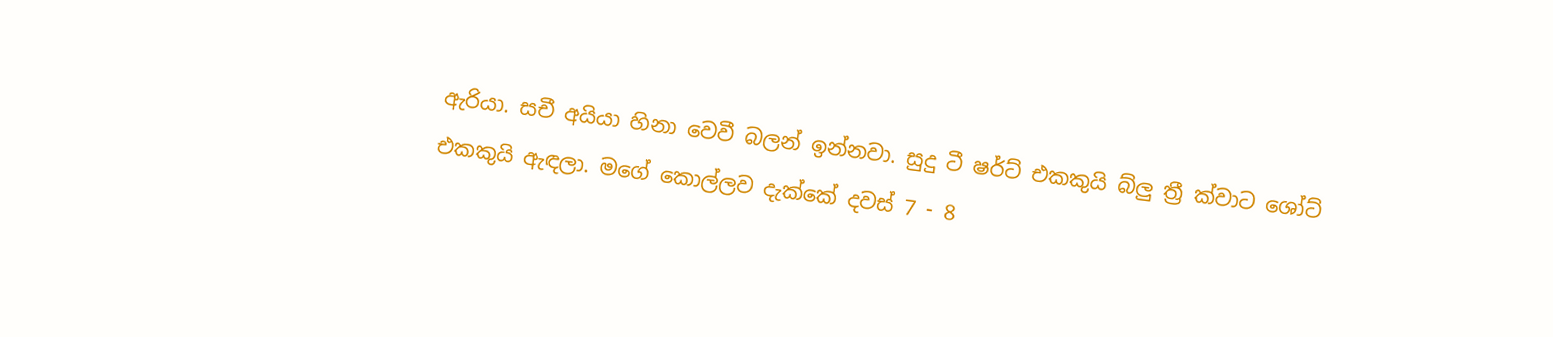ඇරියා. සචී අයියා හිනා වෙවී බලන් ඉන්නවා. සුදු ටී ෂර්ට් එකකුයි බ්ලු ත්‍රී ක්වාට ශෝට් එකකුයි ඇඳලා. මගේ කොල්ලව දැක්කේ දවස් 7 - 8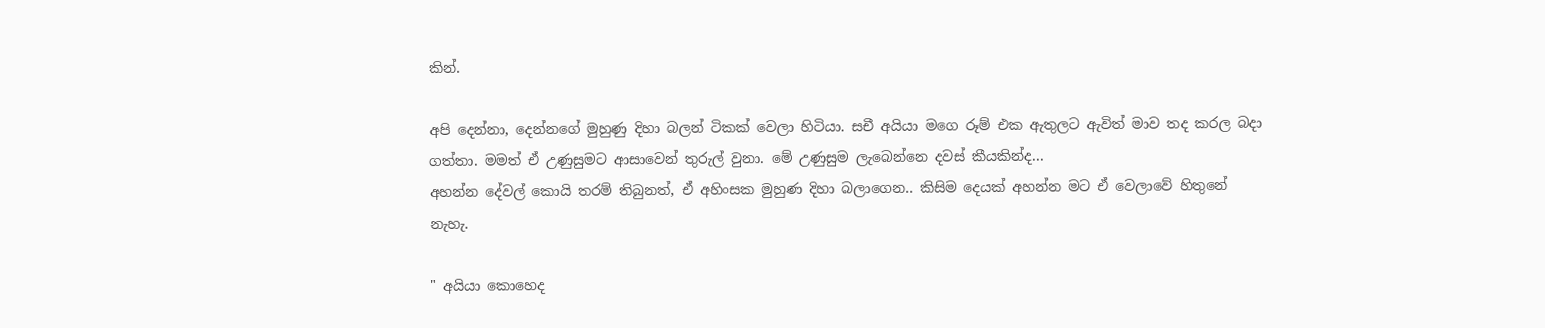කින්.

අපි දෙන්නා, දෙන්නගේ මුහුණු දිහා බලන් ටිකක් වෙලා හිටියා. සචී අයියා මගෙ රූම් එක ඇතුලට ඇවිත් මාව තද කරල බදා ගත්තා. මමත් ඒ උණුසුමට ආසාවෙන් තුරුල් වුනා. මේ උණුසුම ලැබෙන්නෙ දවස් කීයකින්ද...
අහන්න දේවල් කොයි තරම් තිබුනත්, ඒ අහිංසක මුහුණ දිහා බලාගෙන.. කිසිම දෙයක් අහන්න මට ඒ වෙලාවේ හිතුනේ නැහැ.

" අයියා කොහෙද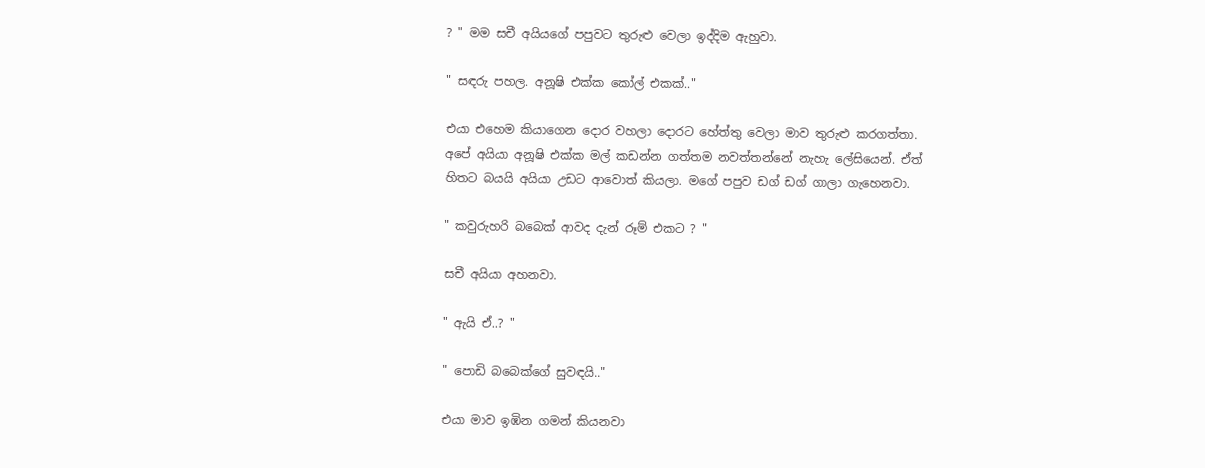? " මම සචී අයියගේ පපුවට තුරුළු වෙලා ඉද්දිම ඇහුවා.

" සඳරු පහල. අනූෂි එක්ක කෝල් එකක්.."

එයා එහෙම කියාගෙන දොර වහලා දොරට හේත්තු වෙලා මාව තුරුළු කරගත්තා.
අපේ අයියා අනූෂි එක්ක මල් කඩන්න ගත්තම නවත්තන්නේ නැහැ ලේසියෙන්. ඒත් හිතට බයයි අයියා උඩට ආවොත් කියලා. මගේ පපුව ඩග් ඩග් ගාලා ගැහෙනවා.

" කවුරුහරි බබෙක් ආවද දැන් රූම් එකට ? "

සචී අයියා අහනවා.

" ඇයි ඒ..? "

" පොඩි බබෙක්ගේ සුවඳයි.."

එයා මාව ඉඹින ගමන් කියනවා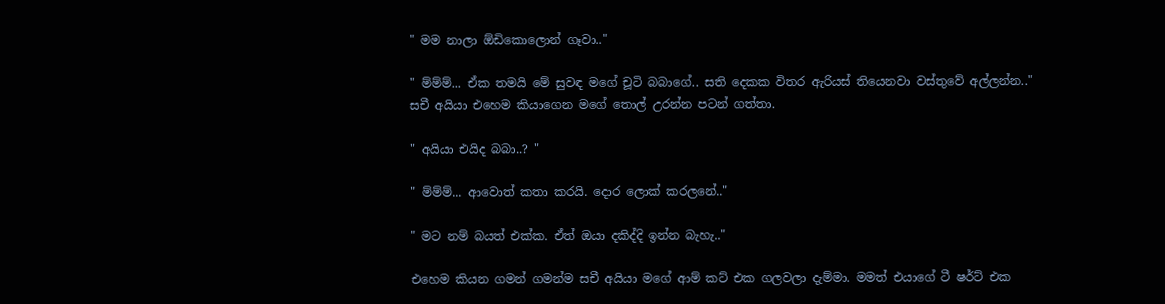" මම නාලා ඕඩිකොලොන් ගෑවා.."

" ම්ම්ම්... ඒක තමයි මේ සුවඳ මගේ චූටි බබාගේ.. සති දෙකක විතර ඇරියස් තියෙනවා වස්තුවේ අල්ලන්න.."
සචී අයියා එහෙම කියාගෙන මගේ තොල් උරන්න පටන් ගත්තා.

" අයියා එයිද බබා..? "

" ම්ම්ම්... ආවොත් කතා කරයි. දොර ලොක් කරලනේ.."

" මට නම් බයත් එක්ක. ඒත් ඔයා දකිද්දි ඉන්න බැහැ.."

එහෙම කියන ගමන් ගමන්ම සචී අයියා මගේ ආම් කට් එක ගලවලා දැම්මා. මමත් එයාගේ ටී ෂර්ට් එක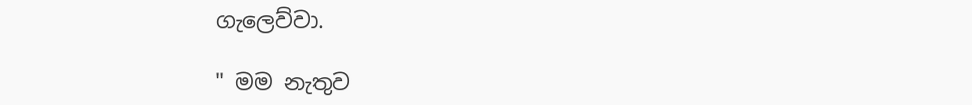ගැලෙව්වා.

" මම නැතුව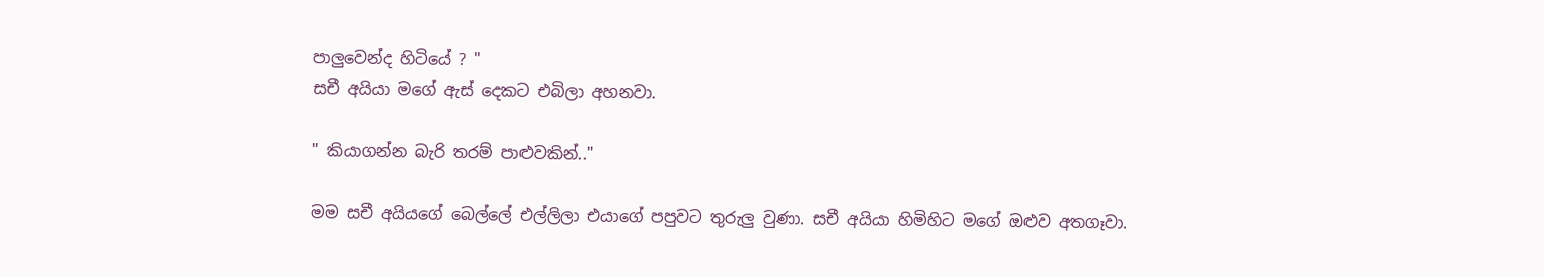පාලුවෙන්ද හිටියේ ? "
සචී අයියා මගේ ඇස් දෙකට එබිලා අහනවා.

" කියාගන්න බැරි තරම් පාළුවකින්.."

මම සචී අයියගේ බෙල්ලේ එල්ලිලා එයාගේ පපුවට තුරුලු වුණා. සචී අයියා හිමිහිට මගේ ඔළුව අතගෑවා.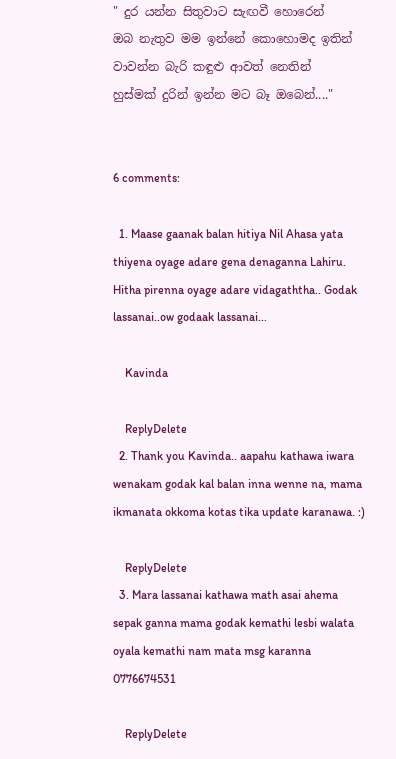" දුර යන්න සිතුවාට සැඟවී හොරෙන්
ඔබ නැතුව මම ඉන්නේ කොහොමද ඉතින්
වාවන්න බැරි කඳුළු ආවත් නෙතින්
හුස්මක් දුරින් ඉන්න මට බෑ ඔබෙන්...."


6 comments:

  1. Maase gaanak balan hitiya Nil Ahasa yata thiyena oyage adare gena denaganna Lahiru. Hitha pirenna oyage adare vidagaththa.. Godak lassanai..ow godaak lassanai...

    Kavinda

    ReplyDelete
  2. Thank you Kavinda.. aapahu kathawa iwara wenakam godak kal balan inna wenne na, mama ikmanata okkoma kotas tika update karanawa. :)

    ReplyDelete
  3. Mara lassanai kathawa math asai ahema sepak ganna mama godak kemathi lesbi walata oyala kemathi nam mata msg karanna 0776674531

    ReplyDelete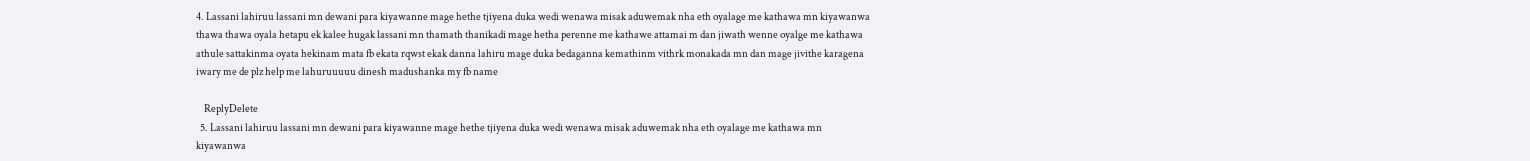4. Lassani lahiruu lassani mn dewani para kiyawanne mage hethe tjiyena duka wedi wenawa misak aduwemak nha eth oyalage me kathawa mn kiyawanwa thawa thawa oyala hetapu ek kalee hugak lassani mn thamath thanikadi mage hetha perenne me kathawe attamai m dan jiwath wenne oyalge me kathawa athule sattakinma oyata hekinam mata fb ekata rqwst ekak danna lahiru mage duka bedaganna kemathinm vithrk monakada mn dan mage jivithe karagena iwary me de plz help me lahuruuuuu dinesh madushanka my fb name

    ReplyDelete
  5. Lassani lahiruu lassani mn dewani para kiyawanne mage hethe tjiyena duka wedi wenawa misak aduwemak nha eth oyalage me kathawa mn kiyawanwa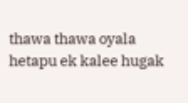thawa thawa oyala hetapu ek kalee hugak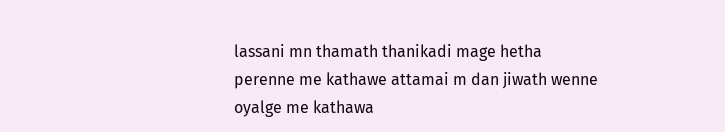lassani mn thamath thanikadi mage hetha perenne me kathawe attamai m dan jiwath wenne oyalge me kathawa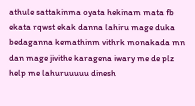athule sattakinma oyata hekinam mata fb ekata rqwst ekak danna lahiru mage duka bedaganna kemathinm vithrk monakada mn dan mage jivithe karagena iwary me de plz help me lahuruuuuu dinesh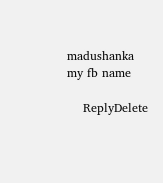madushanka my fb name

    ReplyDelete